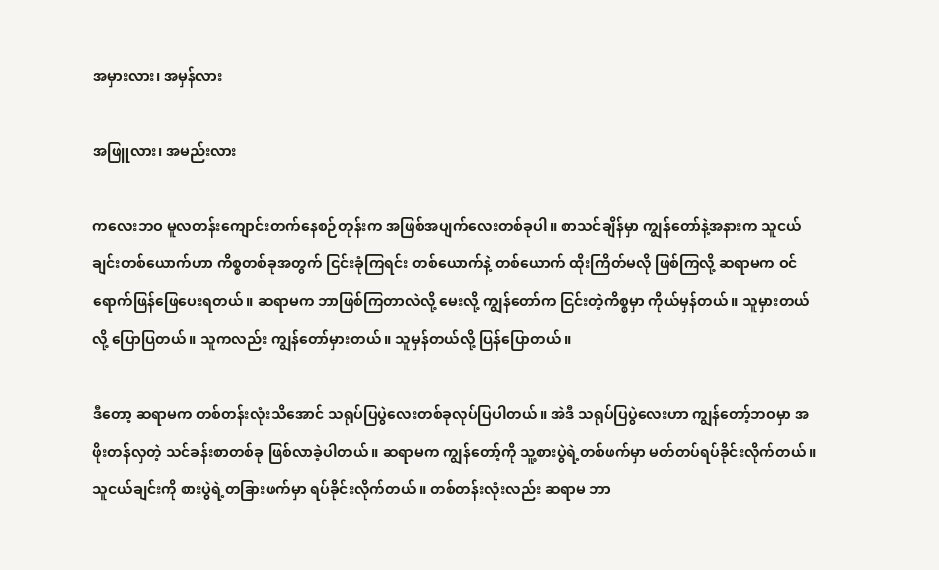အမှားလား၊ အမှန်လား

အဖြူလား၊ အမည်းလား

ကလေးဘဝ မူလတန်းကျောင်းတက်နေစဉ်တုန်းက အဖြစ်အပျက်လေးတစ်ခုပါ။ စာသင်ချိန်မှာ ကျွန်တော်နဲ့အနားက သူငယ်ချင်းတစ်ယောက်ဟာ ကိစ္စတစ်ခုအတွက် ငြင်းခုံကြရင်း တစ်ယောက်နဲ့ တစ်ယောက် ထိုးကြိတ်မလို ဖြစ်ကြလို့ ဆရာမက ဝင်ရောက်ဖြန်ဖြေပေးရတယ်။ ဆရာမက ဘာဖြစ်ကြတာလဲလို့ မေးလို့ ကျွန်တော်က ငြင်းတဲ့ကိစ္စမှာ ကိုယ်မှန်တယ်။ သူမှားတယ်လို့ ပြောပြတယ်။ သူကလည်း ကျွန်တော်မှားတယ်။ သူမှန်တယ်လို့ ပြန်ပြောတယ်။

ဒီတော့ ဆရာမက တစ်တန်းလုံးသိအောင် သရုပ်ပြပွဲလေးတစ်ခုလုပ်ပြပါတယ်။ အဲဒီ သရုပ်ပြပွဲလေးဟာ ကျွန်တော့်ဘဝမှာ အဖိုးတန်လှတဲ့ သင်ခန်းစာတစ်ခု ဖြစ်လာခဲ့ပါတယ်။ ဆရာမက ကျွန်တော့်ကို သူ့စားပွဲရဲ့တစ်ဖက်မှာ မတ်တပ်ရပ်ခိုင်းလိုက်တယ်။ သူငယ်ချင်းကို စားပွဲရဲ့တခြားဖက်မှာ ရပ်ခိုင်းလိုက်တယ်။ တစ်တန်းလုံးလည်း ဆရာမ ဘာ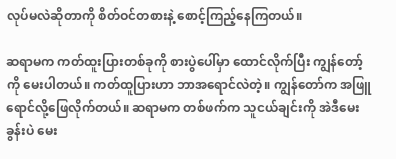လုပ်မလဲဆိုတာကို စိတ်ဝင်တစားနဲ့ စောင့်ကြည့်နေကြတယ်။

ဆရာမက ကတ်ထူးပြားတစ်ခုကို စားပွဲပေါ်မှာ ထောင်လိုက်ပြီး ကျွန်တော့်ကို မေးပါတယ်။ ကတ်ထူပြားဟာ ဘာအရောင်လဲတဲ့။ ကျွန်တော်က အဖြူရောင်လို့ဖြေလိုက်တယ်။ ဆရာမက တစ်ဖက်က သူငယ်ချင်းကို အဲဒီမေးခွန်းပဲ မေး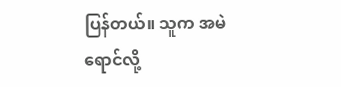ပြန်တယ်။ သူက အမဲရောင်လို့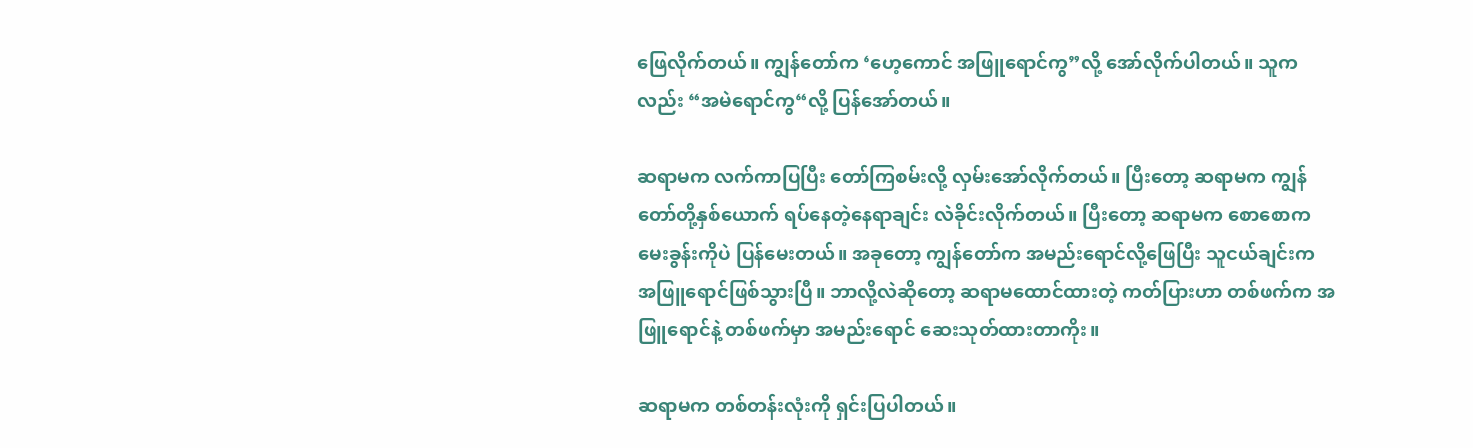ဖြေလိုက်တယ်။ ကျွန်တော်က ‘ဟေ့ကောင် အဖြူရောင်ကွ”လို့ အော်လိုက်ပါတယ်။ သူကလည်း “အမဲရောင်ကွ“လို့ ပြန်အော်တယ်။

ဆရာမက လက်ကာပြပြီး တော်ကြစမ်းလို့ လှမ်းအော်လိုက်တယ်။ ပြီးတော့ ဆရာမက ကျွန်တော်တို့နှစ်ယောက် ရပ်နေတဲ့နေရာချင်း လဲခိုင်းလိုက်တယ်။ ပြီးတော့ ဆရာမက စောစောက မေးခွန်းကိုပဲ ပြန်မေးတယ်။ အခုတော့ ကျွန်တော်က အမည်းရောင်လို့ဖြေပြီး သူငယ်ချင်းက အဖြူရောင်ဖြစ်သွားပြီ။ ဘာလို့လဲဆိုတော့ ဆရာမထောင်ထားတဲ့ ကတ်ပြားဟာ တစ်ဖက်က အဖြူရောင်နဲ့ တစ်ဖက်မှာ အမည်းရောင် ဆေးသုတ်ထားတာကိုး။

ဆရာမက တစ်တန်းလုံးကို ရှင်းပြပါတယ်။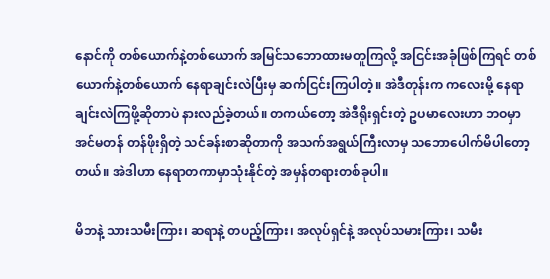နောင်ကို တစ်ယောက်နဲ့တစ်ယောက် အမြင်သဘောထားမတူကြလို့ အငြင်းအခုံဖြစ်ကြရင် တစ်ယောက်နဲ့တစ်ယောက် နေရာချင်းလဲပြီးမှ ဆက်ငြင်းကြပါတဲ့။ အဲဒီတုန်းက ကလေးမို့ နေရာချင်းလဲကြဖို့ဆိုတာပဲ နားလည်ခဲ့တယ်။ တကယ်တော့ အဲဒီရိုးရှင်းတဲ့ ဥပမာလေးဟာ ဘဝမှာ အင်မတန် တန်ဖိုးရှိတဲ့ သင်ခန်းစာဆိုတာကို အသက်အရွယ်ကြီးလာမှ သဘောပေါက်မိပါတော့တယ်။ အဲဒါဟာ နေရာတကာမှာသုံးနိုင်တဲ့ အမှန်တရားတစ်ခုပါ။

မိဘနဲ့ သားသမီးကြား၊ ဆရာနဲ့ တပည့်ကြား၊ အလုပ်ရှင်နဲ့ အလုပ်သမားကြား၊ သမီး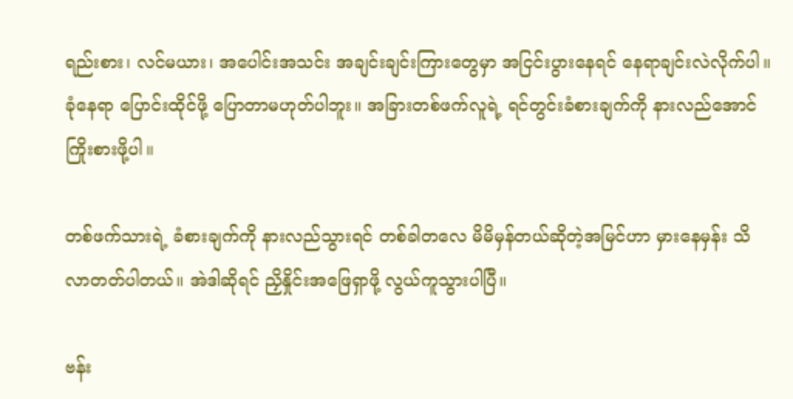ရည်းစား၊ လင်မယား၊ အပေါင်းအသင်း အချင်းချင်းကြားတွေမှာ အငြင်းပွားနေရင် နေရာချင်းလဲလိုက်ပါ။ ခုံနေရာ ပြောင်းထိုင်ဖို့ ပြောတာမဟုတ်ပါဘူး။ အခြားတစ်ဖက်လူရဲ့ ရင်တွင်းခံစားချက်ကို နားလည်အောင် ကြိုးစားဖို့ပါ။

တစ်ဖက်သားရဲ့ ခံစားချက်ကို နားလည်သွားရင် တစ်ခါတလေ မိမိမှန်တယ်ဆိုတဲ့အမြင်ဟာ မှားနေမှန်း သိလာတတ်ပါတယ်။ အဲဒါဆိုရင် ညှိနှိုင်းအဖြေရှာဖို့ လွယ်ကူသွားပါပြီ။

ဗန်း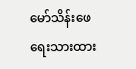မော်သိန်းဖေ ရေးသားထား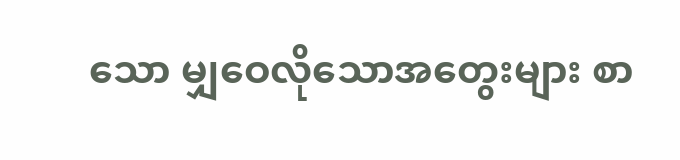သော မျှဝေလိုသောအတွေးများ စာ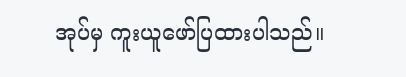အုပ်မှ ကူးယူဖော်ပြထားပါသည်။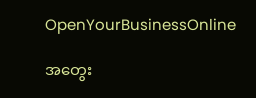OpenYourBusinessOnline

အတွေး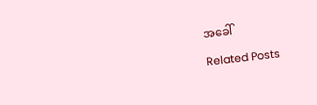အခေါ်

Related Posts